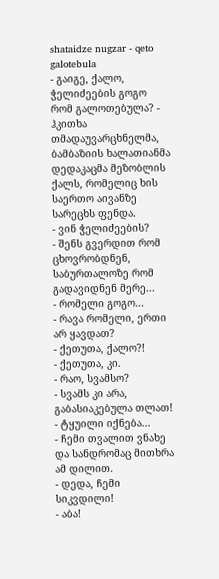shataidze nugzar - qeto galotebula
- გაიგე, ქალო, ჭელიძეების გოგო რომ გალოთებულა? - ჰკითხა თმადაუვარცხნელმა, ბამბაზიის ხალათიანმა დედაკაცმა მეზობლის ქალს, რომელიც ხის საერთო აივანზე სარეცხს ფენდა.
- ვინ ჭელიძეების?
- შენს გვერდით რომ ცხოვრობდნენ, საბურთალოზე რომ გადავიდნენ მერე...
- რომელი გოგო...
- რავა რომელი, ერთი არ ყავდათ?
- ქეთუთა, ქალო?!
- ქეთუთა, კი.
- რაო, სვამსო?
- სვამს კი არა, გაბასიაკებულა თლათ!
- ტყუილი იქნება...
- ჩემი თვალით ვნახე და სანდრომაც მითხრა ამ დილით.
- დედა, ჩემი სიკვდილი!
- აბა!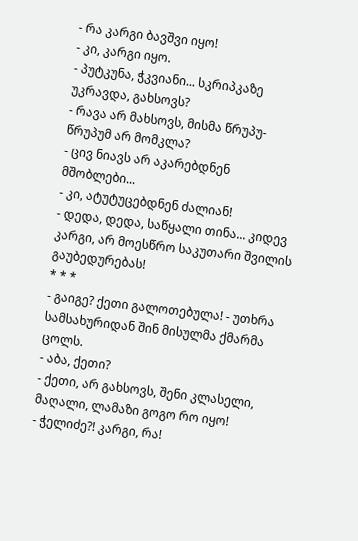- რა კარგი ბავშვი იყო!
- კი, კარგი იყო.
- პუტკუნა, ჭკვიანი... სკრიპკაზე უკრავდა, გახსოვს?
- რავა არ მახსოვს, მისმა წრუპუ-წრუპუმ არ მომკლა?
- ცივ ნიავს არ აკარებდნენ მშობლები...
- კი, ატუტუცებდნენ ძალიან!
- დედა, დედა, საწყალი თინა... კიდევ კარგი, არ მოესწრო საკუთარი შვილის გაუბედურებას!
* * *
- გაიგე? ქეთი გალოთებულა! - უთხრა სამსახურიდან შინ მისულმა ქმარმა ცოლს.
- აბა, ქეთი?
- ქეთი, არ გახსოვს, შენი კლასელი, მაღალი, ლამაზი გოგო რო იყო!
- ჭელიძე?! კარგი, რა!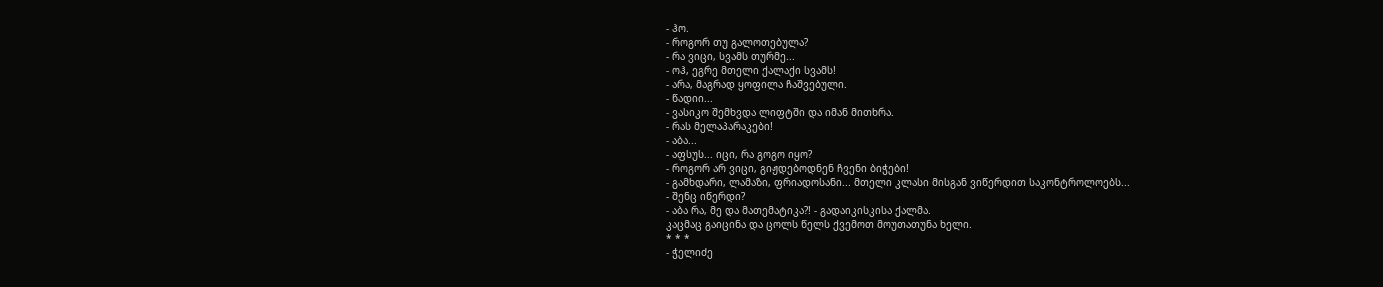- ჰო.
- როგორ თუ გალოთებულა?
- რა ვიცი, სვამს თურმე...
- ოჰ, ეგრე მთელი ქალაქი სვამს!
- არა, მაგრად ყოფილა ჩაშვებული.
- წადიი...
- ვასიკო შემხვდა ლიფტში და იმან მითხრა.
- რას მელაპარაკები!
- აბა...
- აფსუს... იცი, რა გოგო იყო?
- როგორ არ ვიცი, გიჟდებოდნენ ჩვენი ბიჭები!
- გამხდარი, ლამაზი, ფრიადოსანი... მთელი კლასი მისგან ვიწერდით საკონტროლოებს...
- შენც იწერდი?
- აბა რა, მე და მათემატიკა?! - გადაიკისკისა ქალმა.
კაცმაც გაიცინა და ცოლს წელს ქვემოთ მოუთათუნა ხელი.
* * *
- ჭელიძე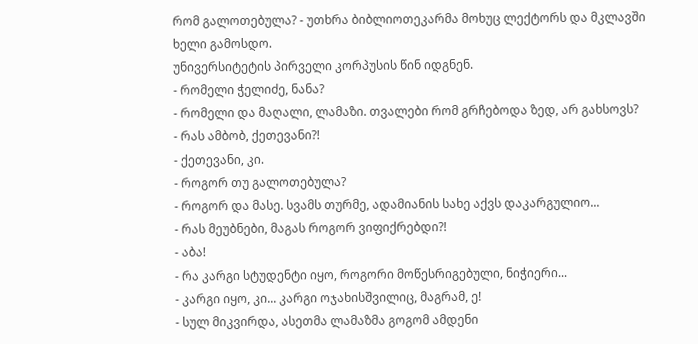რომ გალოთებულა? - უთხრა ბიბლიოთეკარმა მოხუც ლექტორს და მკლავში ხელი გამოსდო.
უნივერსიტეტის პირველი კორპუსის წინ იდგნენ.
- რომელი ჭელიძე, ნანა?
- რომელი და მაღალი, ლამაზი. თვალები რომ გრჩებოდა ზედ, არ გახსოვს?
- რას ამბობ, ქეთევანი?!
- ქეთევანი, კი.
- როგორ თუ გალოთებულა?
- როგორ და მასე. სვამს თურმე, ადამიანის სახე აქვს დაკარგულიო...
- რას მეუბნები, მაგას როგორ ვიფიქრებდი?!
- აბა!
- რა კარგი სტუდენტი იყო, როგორი მოწესრიგებული, ნიჭიერი...
- კარგი იყო, კი... კარგი ოჯახისშვილიც, მაგრამ, ე!
- სულ მიკვირდა, ასეთმა ლამაზმა გოგომ ამდენი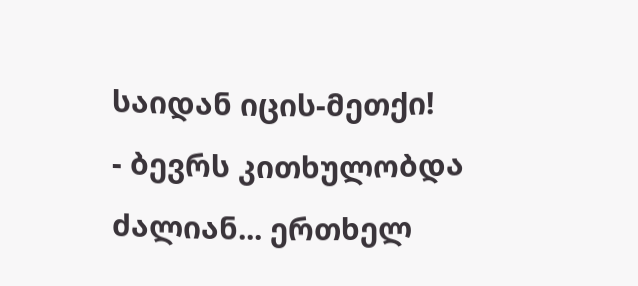საიდან იცის-მეთქი!
- ბევრს კითხულობდა ძალიან... ერთხელ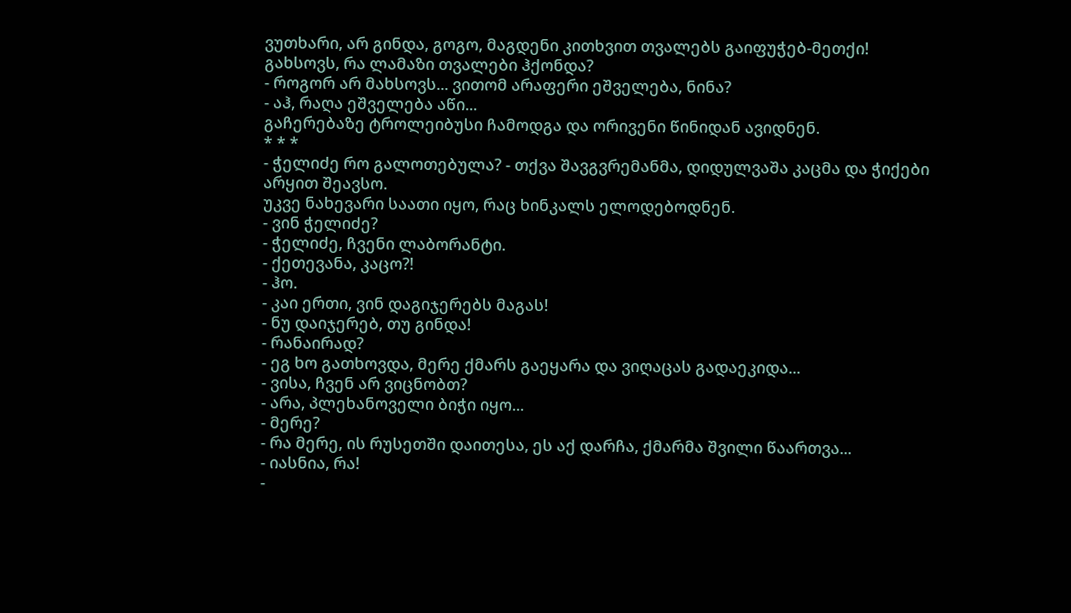ვუთხარი, არ გინდა, გოგო, მაგდენი კითხვით თვალებს გაიფუჭებ-მეთქი! გახსოვს, რა ლამაზი თვალები ჰქონდა?
- როგორ არ მახსოვს... ვითომ არაფერი ეშველება, ნინა?
- აჰ, რაღა ეშველება აწი...
გაჩერებაზე ტროლეიბუსი ჩამოდგა და ორივენი წინიდან ავიდნენ.
* * *
- ჭელიძე რო გალოთებულა? - თქვა შავგვრემანმა, დიდულვაშა კაცმა და ჭიქები არყით შეავსო.
უკვე ნახევარი საათი იყო, რაც ხინკალს ელოდებოდნენ.
- ვინ ჭელიძე?
- ჭელიძე, ჩვენი ლაბორანტი.
- ქეთევანა, კაცო?!
- ჰო.
- კაი ერთი, ვინ დაგიჯერებს მაგას!
- ნუ დაიჯერებ, თუ გინდა!
- რანაირად?
- ეგ ხო გათხოვდა, მერე ქმარს გაეყარა და ვიღაცას გადაეკიდა...
- ვისა, ჩვენ არ ვიცნობთ?
- არა, პლეხანოველი ბიჭი იყო...
- მერე?
- რა მერე, ის რუსეთში დაითესა, ეს აქ დარჩა, ქმარმა შვილი წაართვა...
- იასნია, რა!
-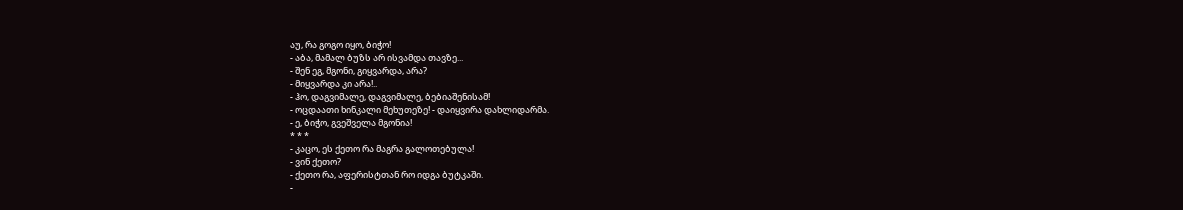აუ, რა გოგო იყო, ბიჭო!
- აბა, მამალ ბუზს არ ისვამდა თავზე...
- შენ ეგ, მგონი, გიყვარდა, არა?
- მიყვარდა კი არა!..
- ჰო, დაგვიმალე, დაგვიმალე, ბებიაშენისამ!
- ოცდაათი ხინკალი მეხუთეზე! - დაიყვირა დახლიდარმა.
- ე, ბიჭო, გვეშველა მგონია!
* * *
- კაცო, ეს ქეთო რა მაგრა გალოთებულა!
- ვინ ქეთო?
- ქეთო რა, აფერისტთან რო იდგა ბუტკაში.
-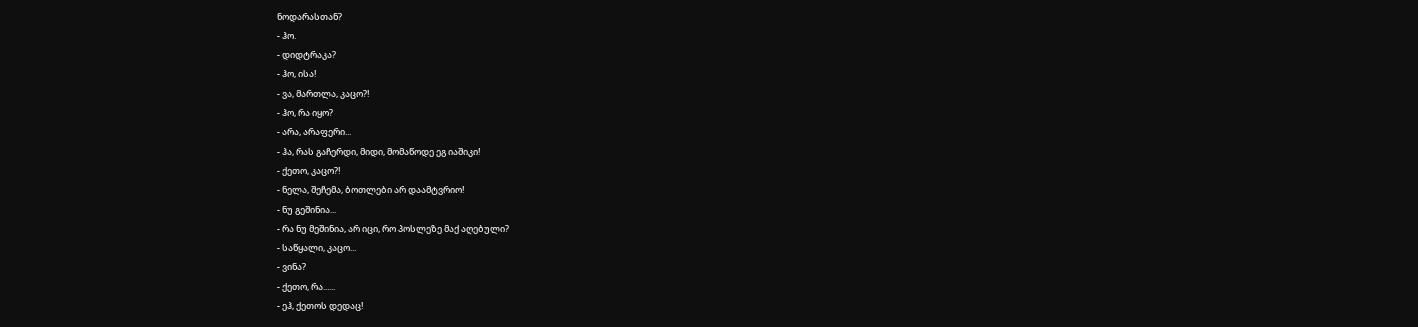ნოდარასთან?
- ჰო.
- დიდტრაკა?
- ჰო, ისა!
- ვა, მართლა, კაცო?!
- ჰო, რა იყო?
- არა, არაფერი...
- ჰა, რას გაჩერდი, მიდი, მომაწოდე ეგ იაშიკი!
- ქეთო, კაცო?!
- ნელა, შეჩემა, ბოთლები არ დაამტვრიო!
- ნუ გეშინია...
- რა ნუ მეშინია, არ იცი, რო პოსლეზე მაქ აღებული?
- საწყალი, კაცო...
- ვინა?
- ქეთო, რა......
- ეჰ, ქეთოს დედაც!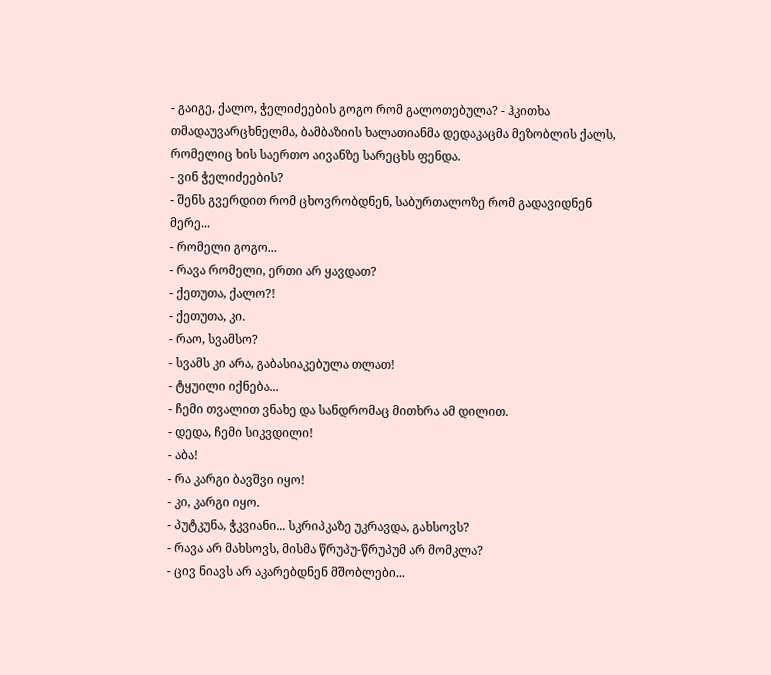- გაიგე, ქალო, ჭელიძეების გოგო რომ გალოთებულა? - ჰკითხა თმადაუვარცხნელმა, ბამბაზიის ხალათიანმა დედაკაცმა მეზობლის ქალს, რომელიც ხის საერთო აივანზე სარეცხს ფენდა.
- ვინ ჭელიძეების?
- შენს გვერდით რომ ცხოვრობდნენ, საბურთალოზე რომ გადავიდნენ მერე...
- რომელი გოგო...
- რავა რომელი, ერთი არ ყავდათ?
- ქეთუთა, ქალო?!
- ქეთუთა, კი.
- რაო, სვამსო?
- სვამს კი არა, გაბასიაკებულა თლათ!
- ტყუილი იქნება...
- ჩემი თვალით ვნახე და სანდრომაც მითხრა ამ დილით.
- დედა, ჩემი სიკვდილი!
- აბა!
- რა კარგი ბავშვი იყო!
- კი, კარგი იყო.
- პუტკუნა, ჭკვიანი... სკრიპკაზე უკრავდა, გახსოვს?
- რავა არ მახსოვს, მისმა წრუპუ-წრუპუმ არ მომკლა?
- ცივ ნიავს არ აკარებდნენ მშობლები...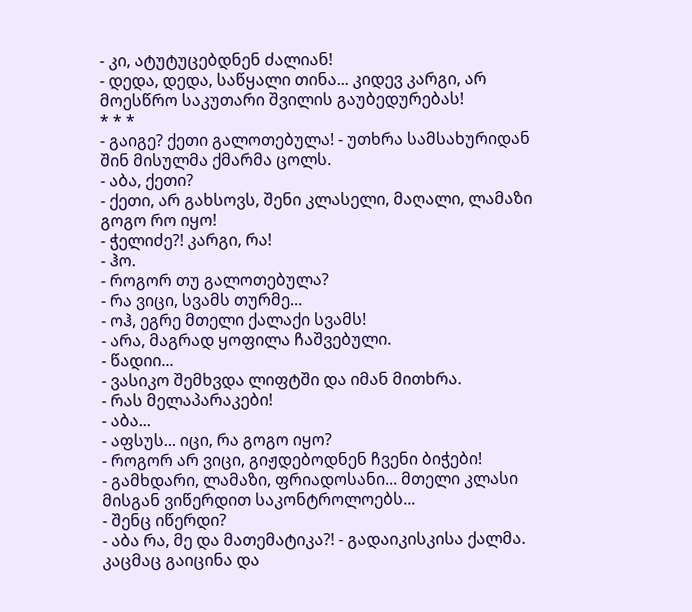- კი, ატუტუცებდნენ ძალიან!
- დედა, დედა, საწყალი თინა... კიდევ კარგი, არ მოესწრო საკუთარი შვილის გაუბედურებას!
* * *
- გაიგე? ქეთი გალოთებულა! - უთხრა სამსახურიდან შინ მისულმა ქმარმა ცოლს.
- აბა, ქეთი?
- ქეთი, არ გახსოვს, შენი კლასელი, მაღალი, ლამაზი გოგო რო იყო!
- ჭელიძე?! კარგი, რა!
- ჰო.
- როგორ თუ გალოთებულა?
- რა ვიცი, სვამს თურმე...
- ოჰ, ეგრე მთელი ქალაქი სვამს!
- არა, მაგრად ყოფილა ჩაშვებული.
- წადიი...
- ვასიკო შემხვდა ლიფტში და იმან მითხრა.
- რას მელაპარაკები!
- აბა...
- აფსუს... იცი, რა გოგო იყო?
- როგორ არ ვიცი, გიჟდებოდნენ ჩვენი ბიჭები!
- გამხდარი, ლამაზი, ფრიადოსანი... მთელი კლასი მისგან ვიწერდით საკონტროლოებს...
- შენც იწერდი?
- აბა რა, მე და მათემატიკა?! - გადაიკისკისა ქალმა.
კაცმაც გაიცინა და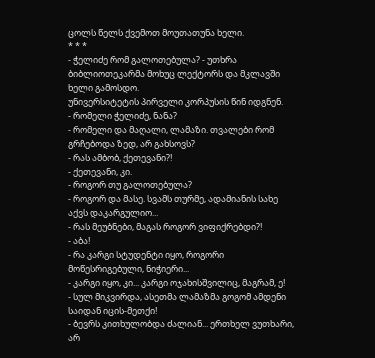ცოლს წელს ქვემოთ მოუთათუნა ხელი.
* * *
- ჭელიძე რომ გალოთებულა? - უთხრა ბიბლიოთეკარმა მოხუც ლექტორს და მკლავში ხელი გამოსდო.
უნივერსიტეტის პირველი კორპუსის წინ იდგნენ.
- რომელი ჭელიძე, ნანა?
- რომელი და მაღალი, ლამაზი. თვალები რომ გრჩებოდა ზედ, არ გახსოვს?
- რას ამბობ, ქეთევანი?!
- ქეთევანი, კი.
- როგორ თუ გალოთებულა?
- როგორ და მასე. სვამს თურმე, ადამიანის სახე აქვს დაკარგულიო...
- რას მეუბნები, მაგას როგორ ვიფიქრებდი?!
- აბა!
- რა კარგი სტუდენტი იყო, როგორი მოწესრიგებული, ნიჭიერი...
- კარგი იყო, კი... კარგი ოჯახისშვილიც, მაგრამ, ე!
- სულ მიკვირდა, ასეთმა ლამაზმა გოგომ ამდენი საიდან იცის-მეთქი!
- ბევრს კითხულობდა ძალიან... ერთხელ ვუთხარი, არ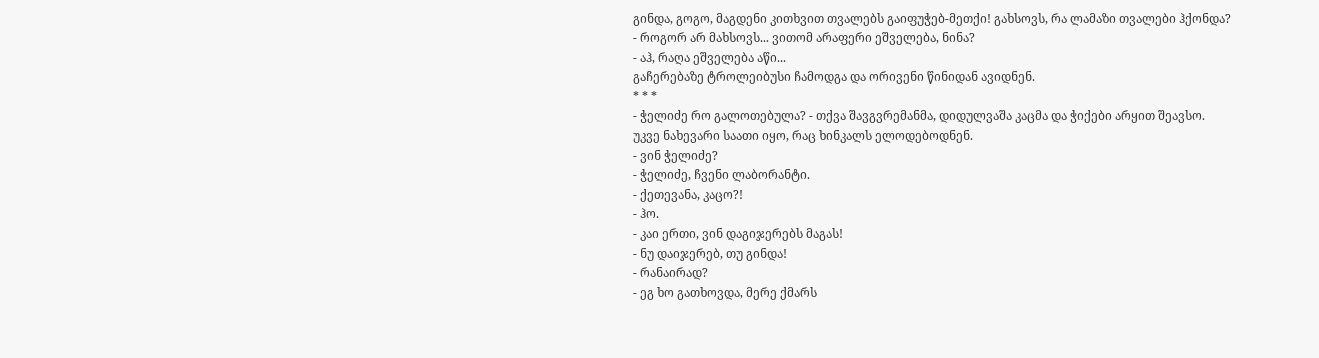გინდა, გოგო, მაგდენი კითხვით თვალებს გაიფუჭებ-მეთქი! გახსოვს, რა ლამაზი თვალები ჰქონდა?
- როგორ არ მახსოვს... ვითომ არაფერი ეშველება, ნინა?
- აჰ, რაღა ეშველება აწი...
გაჩერებაზე ტროლეიბუსი ჩამოდგა და ორივენი წინიდან ავიდნენ.
* * *
- ჭელიძე რო გალოთებულა? - თქვა შავგვრემანმა, დიდულვაშა კაცმა და ჭიქები არყით შეავსო.
უკვე ნახევარი საათი იყო, რაც ხინკალს ელოდებოდნენ.
- ვინ ჭელიძე?
- ჭელიძე, ჩვენი ლაბორანტი.
- ქეთევანა, კაცო?!
- ჰო.
- კაი ერთი, ვინ დაგიჯერებს მაგას!
- ნუ დაიჯერებ, თუ გინდა!
- რანაირად?
- ეგ ხო გათხოვდა, მერე ქმარს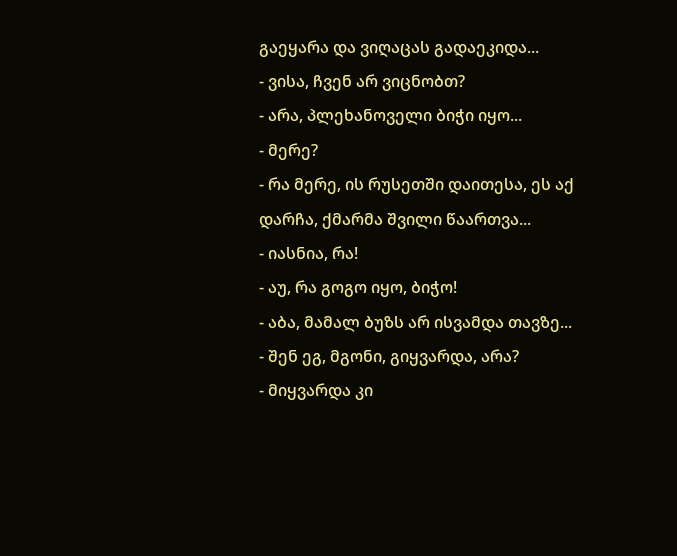გაეყარა და ვიღაცას გადაეკიდა...
- ვისა, ჩვენ არ ვიცნობთ?
- არა, პლეხანოველი ბიჭი იყო...
- მერე?
- რა მერე, ის რუსეთში დაითესა, ეს აქ დარჩა, ქმარმა შვილი წაართვა...
- იასნია, რა!
- აუ, რა გოგო იყო, ბიჭო!
- აბა, მამალ ბუზს არ ისვამდა თავზე...
- შენ ეგ, მგონი, გიყვარდა, არა?
- მიყვარდა კი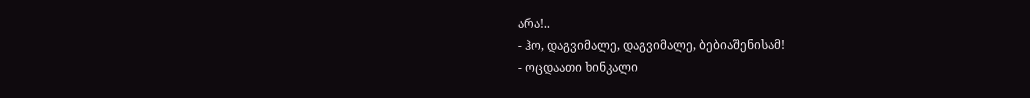არა!..
- ჰო, დაგვიმალე, დაგვიმალე, ბებიაშენისამ!
- ოცდაათი ხინკალი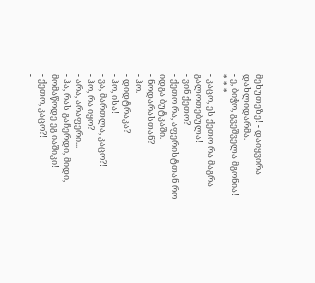მეხუთეზე! - დაიყვირა დახლიდარმა.
- ე, ბიჭო, გვეშველა მგონია!
* * *
- კაცო, ეს ქეთო რა მაგრა გალოთებულა!
- ვინ ქეთო?
- ქეთო რა, აფერისტთან რო იდგა ბუტკაში.
- ნოდარასთან?
- ჰო.
- დიდტრაკა?
- ჰო, ისა!
- ვა, მართლა, კაცო?!
- ჰო, რა იყო?
- არა, არაფერი...
- ჰა, რას გაჩერდი, მიდი, მომაწოდე ეგ იაშიკი!
- ქეთო, კაცო?!
-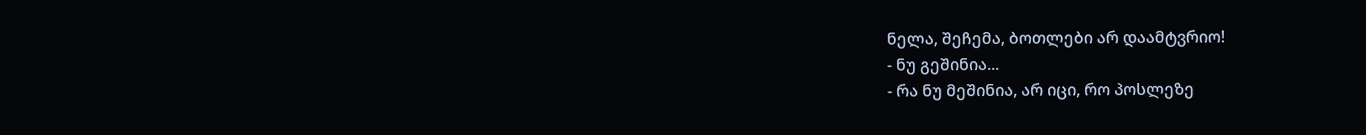ნელა, შეჩემა, ბოთლები არ დაამტვრიო!
- ნუ გეშინია...
- რა ნუ მეშინია, არ იცი, რო პოსლეზე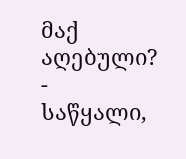მაქ აღებული?
- საწყალი,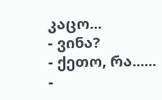კაცო...
- ვინა?
- ქეთო, რა......
-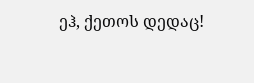ეჰ, ქეთოს დედაც!